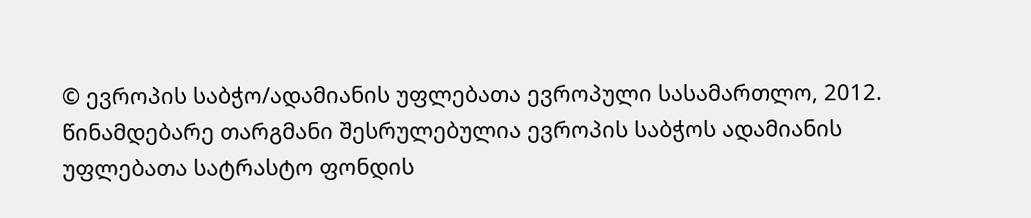© ევროპის საბჭო/ადამიანის უფლებათა ევროპული სასამართლო, 2012. წინამდებარე თარგმანი შესრულებულია ევროპის საბჭოს ადამიანის უფლებათა სატრასტო ფონდის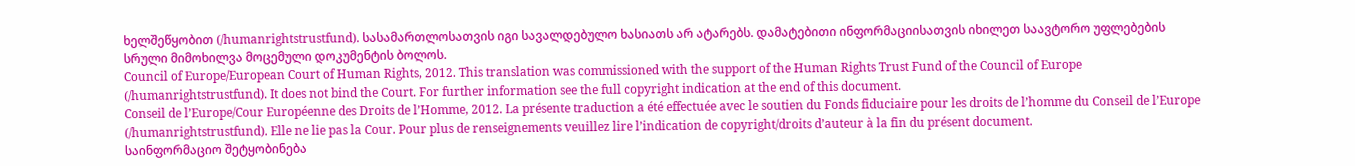ხელშეწყობით (/humanrightstrustfund). სასამართლოსათვის იგი სავალდებულო ხასიათს არ ატარებს. დამატებითი ინფორმაციისათვის იხილეთ საავტორო უფლებების სრული მიმოხილვა მოცემული დოკუმენტის ბოლოს.
Council of Europe/European Court of Human Rights, 2012. This translation was commissioned with the support of the Human Rights Trust Fund of the Council of Europe (/humanrightstrustfund). It does not bind the Court. For further information see the full copyright indication at the end of this document.
Conseil de l’Europe/Cour Européenne des Droits de l’Homme, 2012. La présente traduction a été effectuée avec le soutien du Fonds fiduciaire pour les droits de l’homme du Conseil de l’Europe (/humanrightstrustfund). Elle ne lie pas la Cour. Pour plus de renseignements veuillez lire l’indication de copyright/droits d’auteur à la fin du présent document.
საინფორმაციო შეტყობინება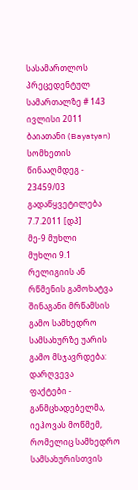სასამართლოს პრეცედენტულ სამართალზე # 143
ივლისი 2011
ბაიათანი (Bayatyan) სომხეთის წინააღმდეგ - 23459/03
გადაწყვეტილება 7.7.2011 [დპ]
მე-9 მუხლი
მუხლი 9.1
რელიგიის ან რწმენის გამოხატვა
შინაგანი მრწამსის გამო სამხედრო სამსახურზე უარის გამო მსჯავრდება: დარღვევა
ფაქტები - განმცხადებელმა, იეჰოვას მოწმემ, რომელიც სამხედრო სამსახურისთვის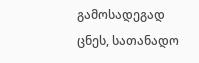გამოსადეგად ცნეს, სათანადო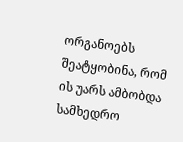ორგანოებს შეატყობინა, რომ ის უარს ამბობდა სამხედრო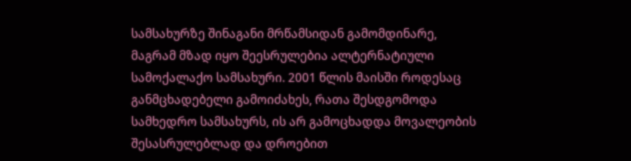სამსახურზე შინაგანი მრწამსიდან გამომდინარე, მაგრამ მზად იყო შეესრულებია ალტერნატიული სამოქალაქო სამსახური. 2001 წლის მაისში როდესაც განმცხადებელი გამოიძახეს, რათა შესდგომოდა სამხედრო სამსახურს, ის არ გამოცხადდა მოვალეობის შესასრულებლად და დროებით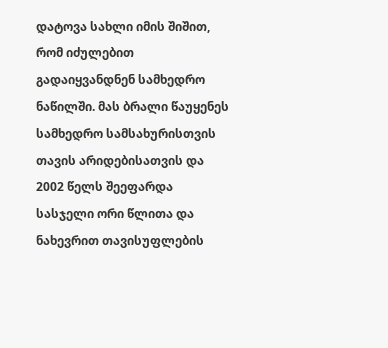დატოვა სახლი იმის შიშით, რომ იძულებით გადაიყვანდნენ სამხედრო ნაწილში. მას ბრალი წაუყენეს სამხედრო სამსახურისთვის თავის არიდებისათვის და 2002 წელს შეეფარდა სასჯელი ორი წლითა და ნახევრით თავისუფლების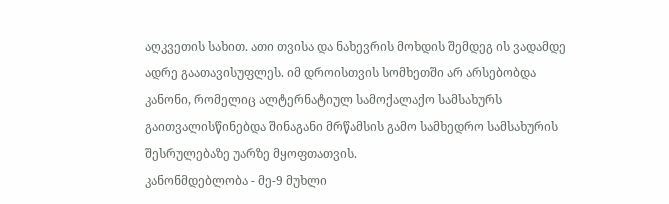აღკვეთის სახით. ათი თვისა და ნახევრის მოხდის შემდეგ ის ვადამდე ადრე გაათავისუფლეს. იმ დროისთვის სომხეთში არ არსებობდა კანონი, რომელიც ალტერნატიულ სამოქალაქო სამსახურს გაითვალისწინებდა შინაგანი მრწამსის გამო სამხედრო სამსახურის შესრულებაზე უარზე მყოფთათვის.
კანონმდებლობა - მე-9 მუხლი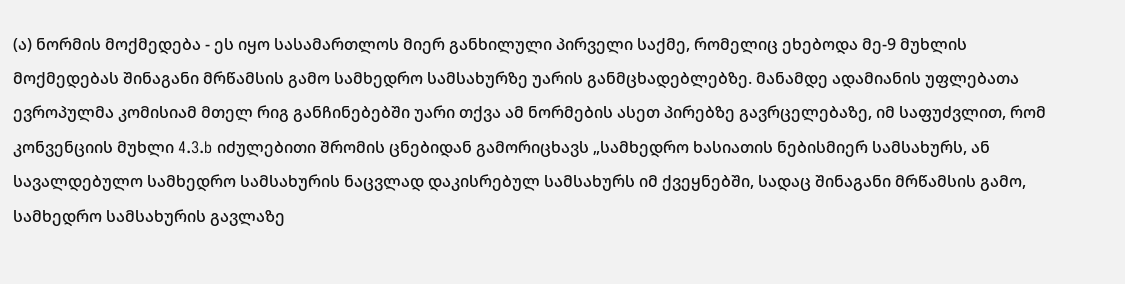(ა) ნორმის მოქმედება - ეს იყო სასამართლოს მიერ განხილული პირველი საქმე, რომელიც ეხებოდა მე-9 მუხლის მოქმედებას შინაგანი მრწამსის გამო სამხედრო სამსახურზე უარის განმცხადებლებზე. მანამდე ადამიანის უფლებათა ევროპულმა კომისიამ მთელ რიგ განჩინებებში უარი თქვა ამ ნორმების ასეთ პირებზე გავრცელებაზე, იმ საფუძვლით, რომ კონვენციის მუხლი 4.3.b იძულებითი შრომის ცნებიდან გამორიცხავს „სამხედრო ხასიათის ნებისმიერ სამსახურს, ან სავალდებულო სამხედრო სამსახურის ნაცვლად დაკისრებულ სამსახურს იმ ქვეყნებში, სადაც შინაგანი მრწამსის გამო, სამხედრო სამსახურის გავლაზე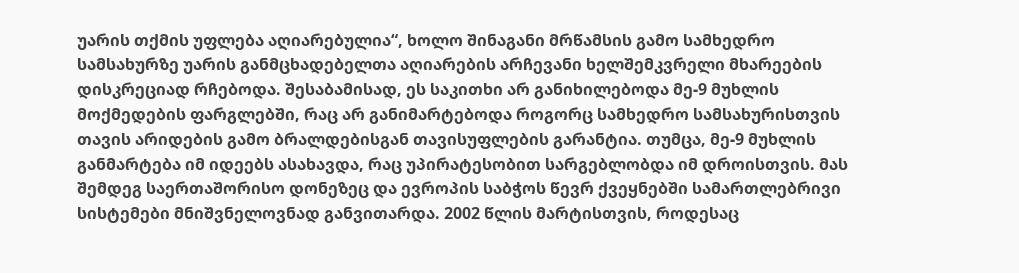უარის თქმის უფლება აღიარებულია“, ხოლო შინაგანი მრწამსის გამო სამხედრო სამსახურზე უარის განმცხადებელთა აღიარების არჩევანი ხელშემკვრელი მხარეების დისკრეციად რჩებოდა. შესაბამისად, ეს საკითხი არ განიხილებოდა მე-9 მუხლის მოქმედების ფარგლებში, რაც არ განიმარტებოდა როგორც სამხედრო სამსახურისთვის თავის არიდების გამო ბრალდებისგან თავისუფლების გარანტია. თუმცა, მე-9 მუხლის განმარტება იმ იდეებს ასახავდა, რაც უპირატესობით სარგებლობდა იმ დროისთვის. მას შემდეგ საერთაშორისო დონეზეც და ევროპის საბჭოს წევრ ქვეყნებში სამართლებრივი სისტემები მნიშვნელოვნად განვითარდა. 2002 წლის მარტისთვის, როდესაც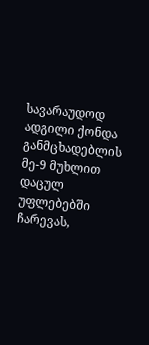სავარაუდოდ ადგილი ქონდა განმცხადებლის მე-9 მუხლით დაცულ უფლებებში ჩარევას,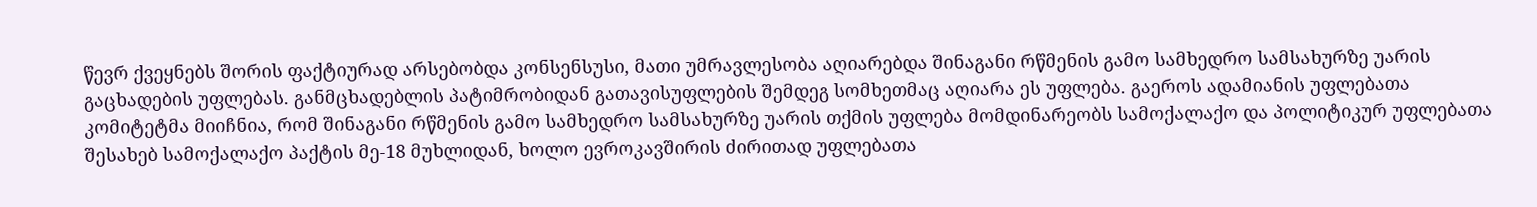წევრ ქვეყნებს შორის ფაქტიურად არსებობდა კონსენსუსი, მათი უმრავლესობა აღიარებდა შინაგანი რწმენის გამო სამხედრო სამსახურზე უარის გაცხადების უფლებას. განმცხადებლის პატიმრობიდან გათავისუფლების შემდეგ სომხეთმაც აღიარა ეს უფლება. გაეროს ადამიანის უფლებათა კომიტეტმა მიიჩნია, რომ შინაგანი რწმენის გამო სამხედრო სამსახურზე უარის თქმის უფლება მომდინარეობს სამოქალაქო და პოლიტიკურ უფლებათა შესახებ სამოქალაქო პაქტის მე-18 მუხლიდან, ხოლო ევროკავშირის ძირითად უფლებათა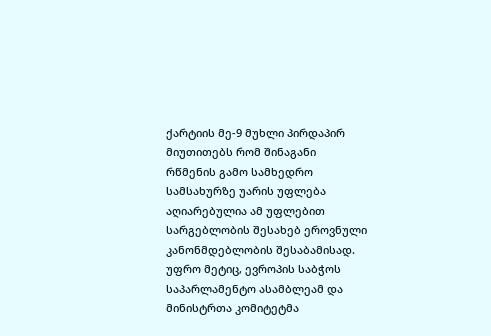ქარტიის მე-9 მუხლი პირდაპირ მიუთითებს რომ შინაგანი რწმენის გამო სამხედრო სამსახურზე უარის უფლება აღიარებულია ამ უფლებით სარგებლობის შესახებ ეროვნული კანონმდებლობის შესაბამისად. უფრო მეტიც, ევროპის საბჭოს საპარლამენტო ასამბლეამ და მინისტრთა კომიტეტმა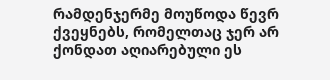რამდენჯერმე მოუწოდა წევრ ქვეყნებს, რომელთაც ჯერ არ ქონდათ აღიარებული ეს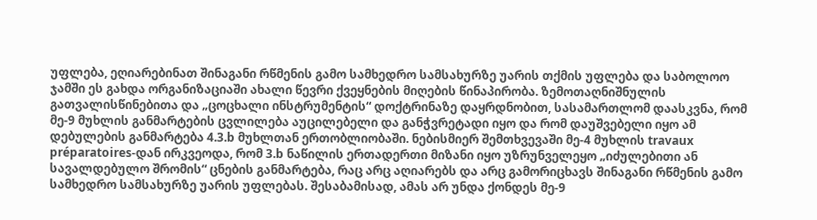უფლება, ეღიარებინათ შინაგანი რწმენის გამო სამხედრო სამსახურზე უარის თქმის უფლება და საბოლოო ჯამში ეს გახდა ორგანიზაციაში ახალი წევრი ქვეყნების მიღების წინაპირობა. ზემოთაღნიშნულის გათვალისწინებითა და „ცოცხალი ინსტრუმენტის“ დოქტრინაზე დაყრდნობით, სასამართლომ დაასკვნა, რომ მე-9 მუხლის განმარტების ცვლილება აუცილებელი და განჭვრეტადი იყო და რომ დაუშვებელი იყო ამ დებულების განმარტება 4.3.b მუხლთან ერთობლიობაში. ნებისმიერ შემთხვევაში მე-4 მუხლის travaux préparatoires-დან ირკვეოდა, რომ 3.b ნაწილის ერთადერთი მიზანი იყო უზრუნველეყო „იძულებითი ან სავალდებულო შრომის“ ცნების განმარტება, რაც არც აღიარებს და არც გამორიცხავს შინაგანი რწმენის გამო სამხედრო სამსახურზე უარის უფლებას. შესაბამისად, ამას არ უნდა ქონდეს მე-9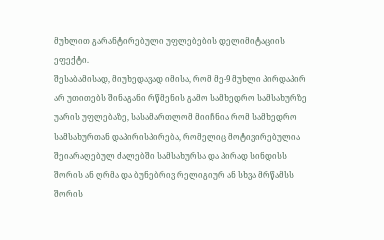მუხლით გარანტირებული უფლებების დელიმიტაციის ეფექტი.
შესაბამისად, მიუხედავად იმისა, რომ მე-9 მუხლი პირდაპირ არ უთითებს შინაგანი რწმენის გამო სამხედრო სამსახურზე უარის უფლებაზე, სასამართლომ მიიჩნია რომ სამხედრო სამსახურთან დაპირისპირება, რომელიც მოტივირებულია შეიარაღებულ ძალებში სამსახურსა და პირად სინდისს შორის ან ღრმა და ბუნებრივ რელიგიურ ან სხვა მრწამსს შორის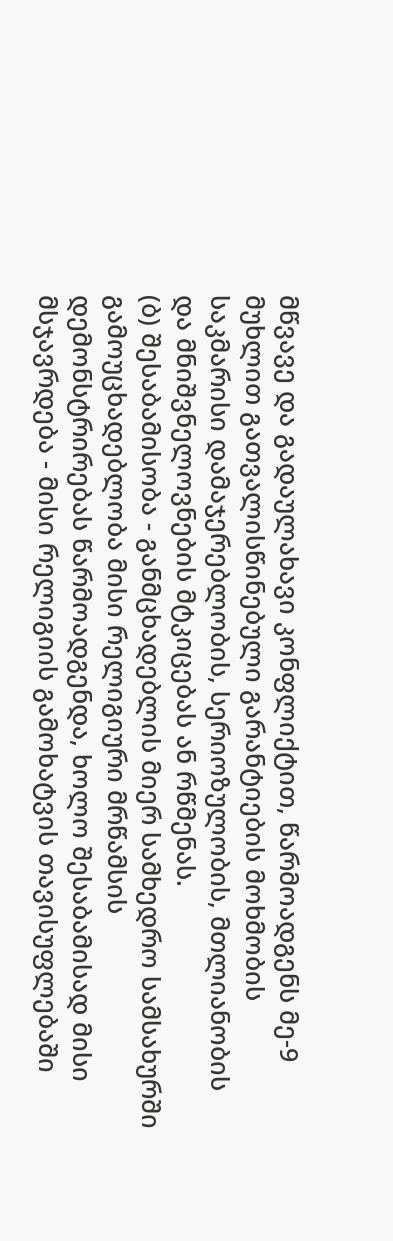მწვავე და გადაულახავი კონფლიქტით, წარმოადგენს მე-9 მუხლით გათვალისწინებული გარანტიების მოხმობის საკმარისი დამაჯერებლობის, სერიოზულობის, მთლიანობის და მნიშვნელოვნების მტკიცებას ან რწმენას.
(ბ) შესაბამისობა - განმცხადებლის მიერ სამხედრო სამსახურში გამოუცხადებლობა მისი რელიგიური მრწამსის დემონსტრირებას წარმოადგენდა, ხოლო შესაბამისად მისი მსჯავრდება - მისი რელიგიის გამოხატვის თავისუფლებაში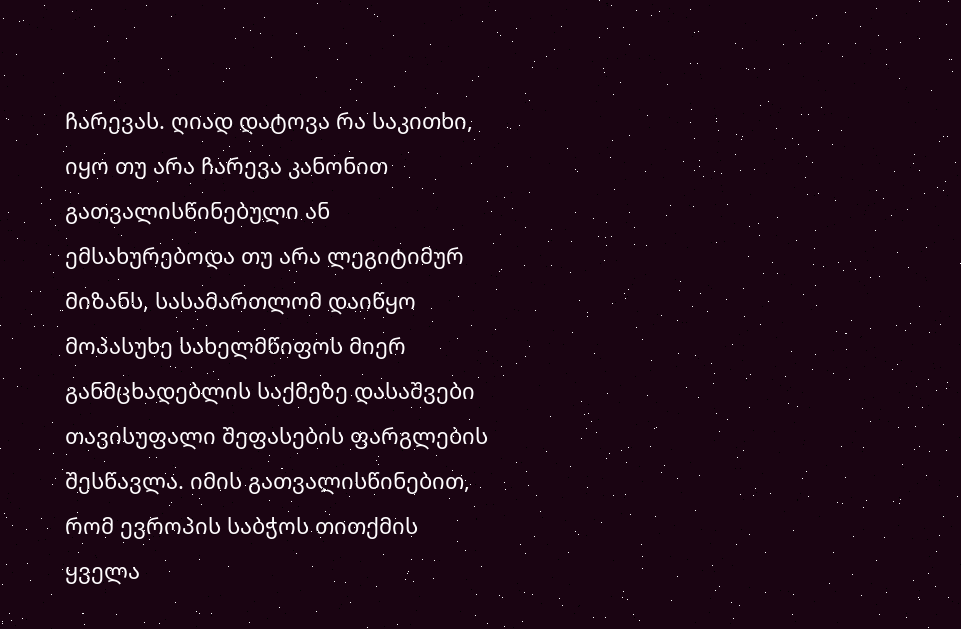ჩარევას. ღიად დატოვა რა საკითხი, იყო თუ არა ჩარევა კანონით გათვალისწინებული ან ემსახურებოდა თუ არა ლეგიტიმურ მიზანს, სასამართლომ დაიწყო მოპასუხე სახელმწიფოს მიერ განმცხადებლის საქმეზე დასაშვები თავისუფალი შეფასების ფარგლების შესწავლა. იმის გათვალისწინებით, რომ ევროპის საბჭოს თითქმის ყველა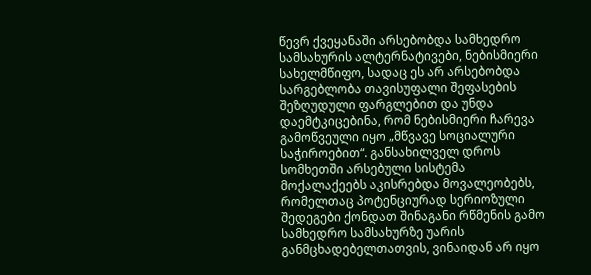წევრ ქვეყანაში არსებობდა სამხედრო სამსახურის ალტერნატივები, ნებისმიერი სახელმწიფო, სადაც ეს არ არსებობდა სარგებლობა თავისუფალი შეფასების შეზღუდული ფარგლებით და უნდა დაემტკიცებინა, რომ ნებისმიერი ჩარევა გამოწვეული იყო „მწვავე სოციალური საჭიროებით“. განსახილველ დროს სომხეთში არსებული სისტემა მოქალაქეებს აკისრებდა მოვალეობებს, რომელთაც პოტენციურად სერიოზული შედეგები ქონდათ შინაგანი რწმენის გამო სამხედრო სამსახურზე უარის განმცხადებელთათვის, ვინაიდან არ იყო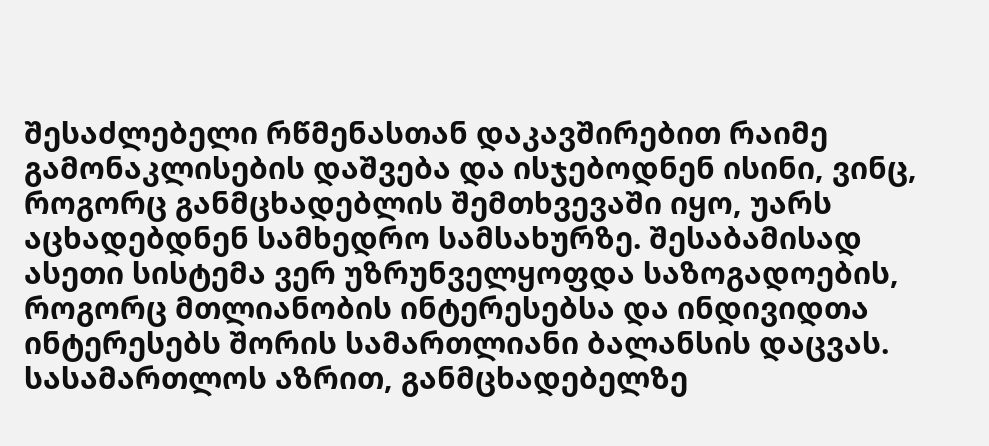შესაძლებელი რწმენასთან დაკავშირებით რაიმე გამონაკლისების დაშვება და ისჯებოდნენ ისინი, ვინც, როგორც განმცხადებლის შემთხვევაში იყო, უარს აცხადებდნენ სამხედრო სამსახურზე. შესაბამისად ასეთი სისტემა ვერ უზრუნველყოფდა საზოგადოების, როგორც მთლიანობის ინტერესებსა და ინდივიდთა ინტერესებს შორის სამართლიანი ბალანსის დაცვას. სასამართლოს აზრით, განმცხადებელზე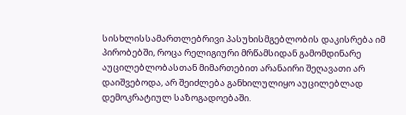სისხლისსამართლებრივი პასუხისმგებლობის დაკისრება იმ პირობებში, როცა რელიგიური მრწამსიდან გამომდინარე აუცილებლობასთან მიმართებით არანაირი შეღავათი არ დაიშვებოდა, არ შეიძლება განხილულიყო აუცილებლად დემოკრატიულ საზოგადოებაში.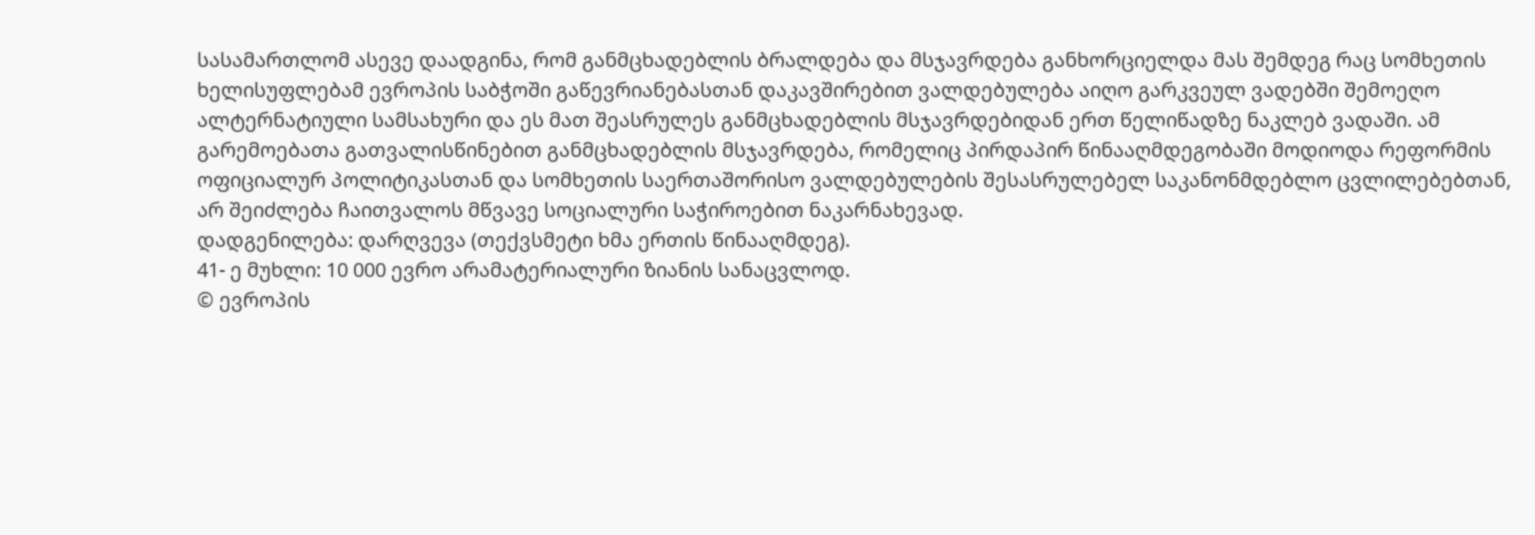სასამართლომ ასევე დაადგინა, რომ განმცხადებლის ბრალდება და მსჯავრდება განხორციელდა მას შემდეგ რაც სომხეთის ხელისუფლებამ ევროპის საბჭოში გაწევრიანებასთან დაკავშირებით ვალდებულება აიღო გარკვეულ ვადებში შემოეღო ალტერნატიული სამსახური და ეს მათ შეასრულეს განმცხადებლის მსჯავრდებიდან ერთ წელიწადზე ნაკლებ ვადაში. ამ გარემოებათა გათვალისწინებით განმცხადებლის მსჯავრდება, რომელიც პირდაპირ წინააღმდეგობაში მოდიოდა რეფორმის ოფიციალურ პოლიტიკასთან და სომხეთის საერთაშორისო ვალდებულების შესასრულებელ საკანონმდებლო ცვლილებებთან, არ შეიძლება ჩაითვალოს მწვავე სოციალური საჭიროებით ნაკარნახევად.
დადგენილება: დარღვევა (თექვსმეტი ხმა ერთის წინააღმდეგ).
41- ე მუხლი: 10 000 ევრო არამატერიალური ზიანის სანაცვლოდ.
© ევროპის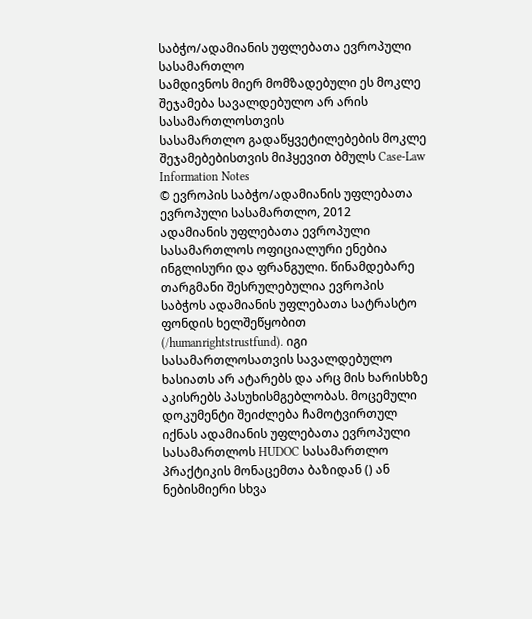საბჭო/ადამიანის უფლებათა ევროპული სასამართლო
სამდივნოს მიერ მომზადებული ეს მოკლე შეჯამება სავალდებულო არ არის სასამართლოსთვის
სასამართლო გადაწყვეტილებების მოკლე შეჯამებებისთვის მიჰყევით ბმულს Case-Law Information Notes
© ევროპის საბჭო/ადამიანის უფლებათა ევროპული სასამართლო, 2012
ადამიანის უფლებათა ევროპული სასამართლოს ოფიციალური ენებია ინგლისური და ფრანგული. წინამდებარე თარგმანი შესრულებულია ევროპის საბჭოს ადამიანის უფლებათა სატრასტო ფონდის ხელშეწყობით (/humanrightstrustfund). იგი სასამართლოსათვის სავალდებულო ხასიათს არ ატარებს და არც მის ხარისხზე აკისრებს პასუხისმგებლობას. მოცემული დოკუმენტი შეიძლება ჩამოტვირთულ იქნას ადამიანის უფლებათა ევროპული სასამართლოს HUDOC სასამართლო პრაქტიკის მონაცემთა ბაზიდან () ან ნებისმიერი სხვა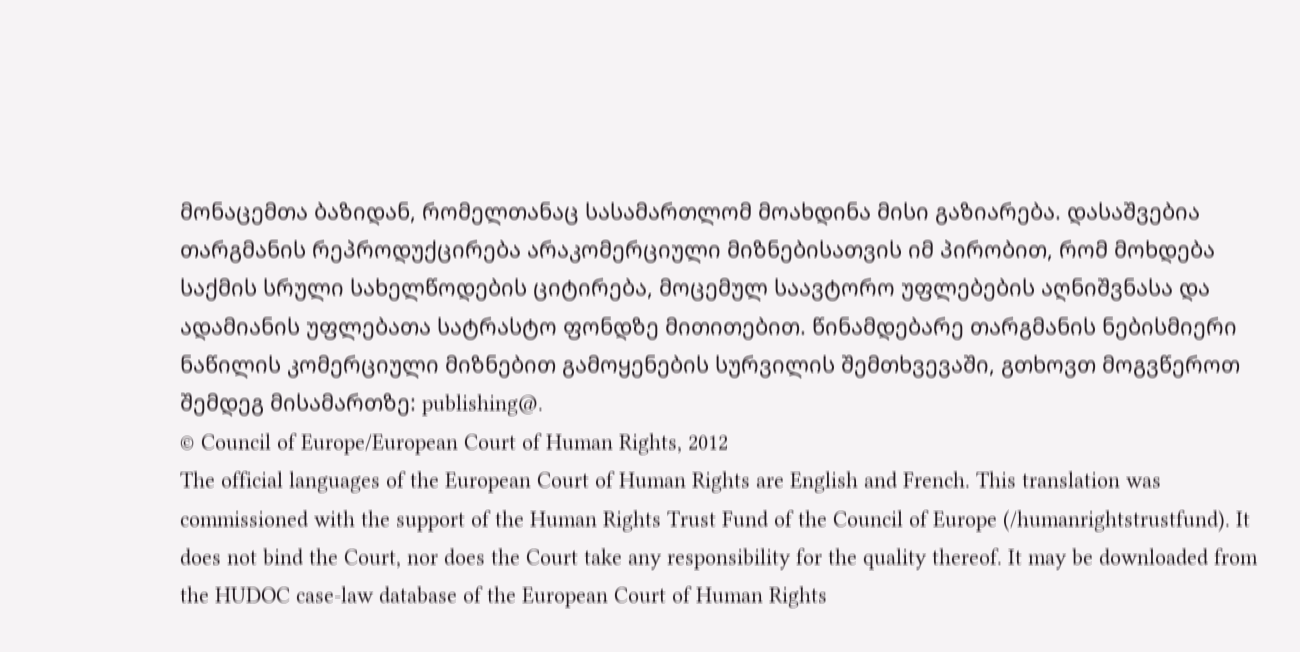მონაცემთა ბაზიდან, რომელთანაც სასამართლომ მოახდინა მისი გაზიარება. დასაშვებია თარგმანის რეპროდუქცირება არაკომერციული მიზნებისათვის იმ პირობით, რომ მოხდება საქმის სრული სახელწოდების ციტირება, მოცემულ საავტორო უფლებების აღნიშვნასა და ადამიანის უფლებათა სატრასტო ფონდზე მითითებით. წინამდებარე თარგმანის ნებისმიერი ნაწილის კომერციული მიზნებით გამოყენების სურვილის შემთხვევაში, გთხოვთ მოგვწეროთ შემდეგ მისამართზე: publishing@.
© Council of Europe/European Court of Human Rights, 2012
The official languages of the European Court of Human Rights are English and French. This translation was commissioned with the support of the Human Rights Trust Fund of the Council of Europe (/humanrightstrustfund). It does not bind the Court, nor does the Court take any responsibility for the quality thereof. It may be downloaded from the HUDOC case-law database of the European Court of Human Rights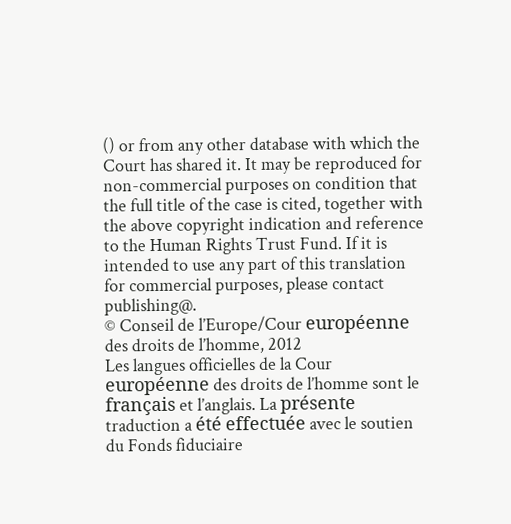() or from any other database with which the Court has shared it. It may be reproduced for non-commercial purposes on condition that the full title of the case is cited, together with the above copyright indication and reference to the Human Rights Trust Fund. If it is intended to use any part of this translation for commercial purposes, please contact publishing@.
© Conseil de l’Europe/Cour européenne des droits de l’homme, 2012
Les langues officielles de la Cour européenne des droits de l’homme sont le français et l’anglais. La présente traduction a été effectuée avec le soutien du Fonds fiduciaire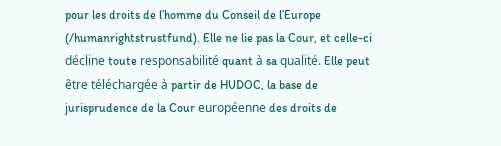pour les droits de l’homme du Conseil de l’Europe (/humanrightstrustfund). Elle ne lie pas la Cour, et celle-ci décline toute responsabilité quant à sa qualité. Elle peut être téléchargée à partir de HUDOC, la base de jurisprudence de la Cour européenne des droits de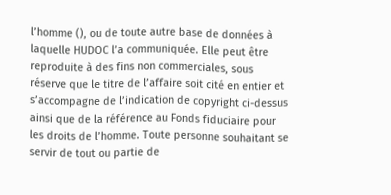l’homme (), ou de toute autre base de données à laquelle HUDOC l’a communiquée. Elle peut être reproduite à des fins non commerciales, sous réserve que le titre de l’affaire soit cité en entier et s’accompagne de l’indication de copyright ci-dessus ainsi que de la référence au Fonds fiduciaire pour les droits de l’homme. Toute personne souhaitant se servir de tout ou partie de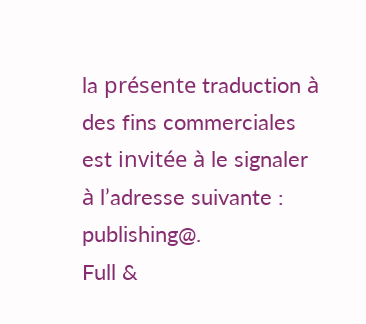la présente traduction à des fins commerciales est invitée à le signaler à l’adresse suivante : publishing@.
Full &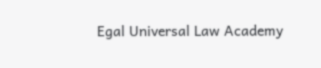Egal Universal Law Academy